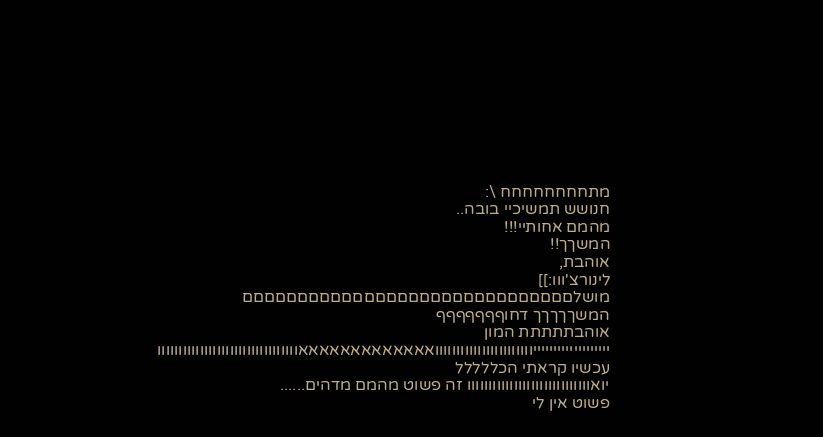מתחחחחחחחח \:
חנושש תמשיכיי בובה..
מהמם אחותיי!!!
המשךך!!
אוהבת,
לינורצ'ווו:]]
מושלםםםםםםםםםםםםםםםםםםםםםםםםםםםםםם
המשךךךךך דחוףףףףףףף
אוהבתתתתת המון
יייייייייייייייייייווווווווווווווווווווווואאאאאאאאאאאאאווווווווווווווווווווווווווווווווו
עכשיו קראתי הכללללל
יואווווווווווווווווווווווווווווו זה פשוט מהמם מדהים......
פשוט אין לי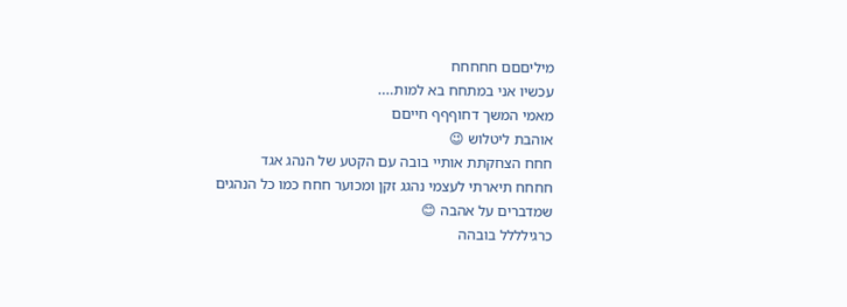מיליםםם חחחחח
עכשיו אני במתחח בא למות....
מאמי המשך דחוףףף חייםם
אוהבת ליטלוש 😉
חחח הצחקתת אותיי בובה עם הקטע של הנהג אגד
חחחח תיארתי לעצמי נהגג זקן ומכוער חחח כמו כל הנהגים שמדברים על אהבה 😊
כרגילללל בובהה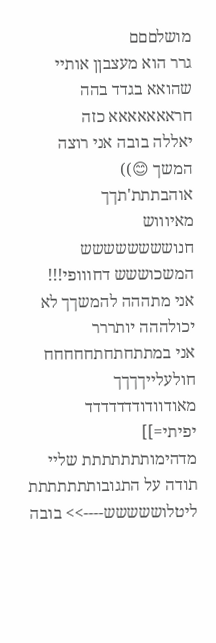מושלםםם
גרר הוא מעצבןן אותיי שהואא בגדד בהה
חראאאאאאא כזה
יאללה בובה אני רוצה המשך 😊))
אוהבתתת'תךך
מאיוווש
חנושששששששש המשכוששש דחווופי!!!
אני מתההה להמשךך לא יכולההה יותררר
אני במתתחתחתחחחחח
חולעלייךךךך מאודוודודדדדדדד
יפיתי=]]
מדהימותתתתתתת שליי
תודה על התגובותתתתתתת
ליטלוששששש---->> בובה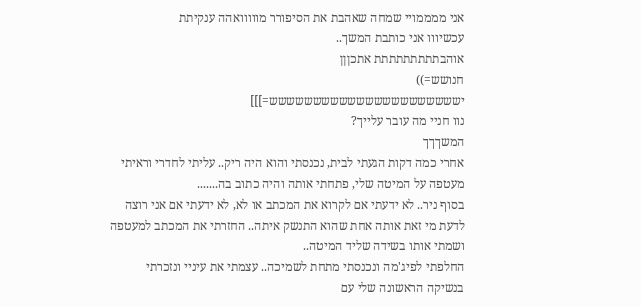אני ממממויי שמחה שאהבת את הסיפורר מווווואהה ענקיתת
עכשיווו אני כותבת המשך..
אוהבתתתתתתתתת אתכןןן
חנושש=))
ישששששששששששששששששששששש=]]]
נוו חניי מה עובר עלייך?
המשךךך
אחרי כמה דקות הגעתי לבית, נכנסתי והוא היה ריק.. עליתי לחדרי וראיתי מעטפה על המיטה שלי, פתחתי אותה והיה כתוב בה.......
בסוף ניר.. לא ידעתי אם לקרוא את המכתב או לא, לא ידעתי אם אני רוצה לדעת מי זאת אותה אחת שהוא התנשק איתה.. החזרתי את המכתב למעטפה ושמתי אותו בשידה שליד המיטה..
החלפתי לפיג'מה ונכנסתי מתחת לשמיכה.. עצמתי את עיניי ונזכרתי בנשיקה הראשונה שלי עם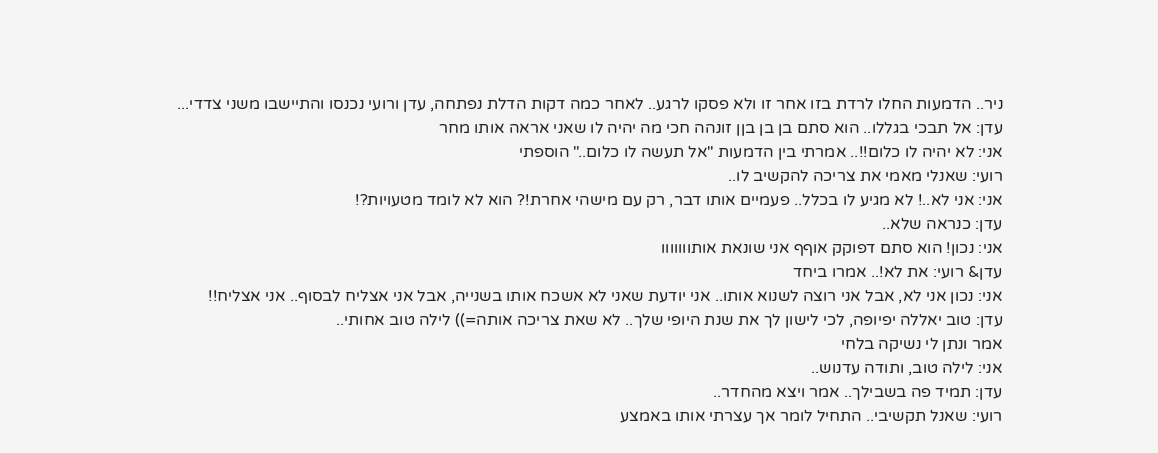ניר.. הדמעות החלו לרדת בזו אחר זו ולא פסקו לרגע.. לאחר כמה דקות הדלת נפתחה, עדן ורועי נכנסו והתיישבו משני צדדי...
עדן: אל תבכי בגללו.. הוא סתם בן בן בןן זונהה חכי מה יהיה לו שאני אראה אותו מחר
אני: לא יהיה לו כלום!!.. אמרתי בין הדמעות "אל תעשה לו כלום.." הוספתי
רועי: שאנלי מאמי את צריכה להקשיב לו..
אני: אני לא..! לא מגיע לו בכלל.. פעמיים אותו דבר, רק עם מישהי אחרת!? הוא לא לומד מטעויות?!
עדן: כנראה שלא..
אני: נכון! הוא סתם דפוקק אוףף אני שונאת אותווווווו
עדן& רועי: את לא!.. אמרו ביחד
אני: נכון אני לא, אבל אני רוצה לשנוא אותו.. אני יודעת שאני לא אשכח אותו בשנייה, אבל אני אצליח לבסוף.. אני אצליח!!
עדן: טוב יאללה יפיופה, לכי לישון לך את שנת היופי שלך.. לא שאת צריכה אותה=)) לילה טוב אחותי..
אמר ונתן לי נשיקה בלחי
אני: לילה טוב, ותודה עדנוש..
עדן: תמיד פה בשבילך.. אמר ויצא מהחדר..
רועי: שאנל תקשיבי.. התחיל לומר אך עצרתי אותו באמצע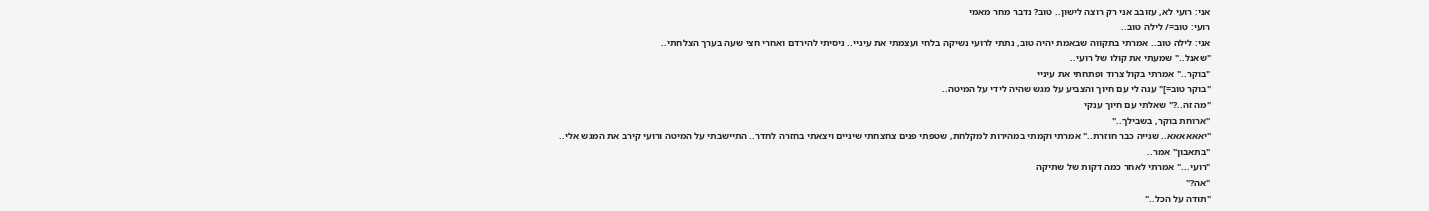אני: רועי לא, עזובב אני רק רוצה לישון.. טוב? נדבר מחר מאמי
רועי: טוב=/ לילה טוב..
אני: לילה טוב.. אמרתי בתקווה שבאמת יהיה טוב, נתתי לרועי נשיקה בלחי ועצמתי את עיניי.. ניסיתי להירדם ואחרי חצי שעה בערך הצלחתי..
"שאנל.." שמעתי את קולו של רועי..
"בוקר.." אמרתי בקול צרוד ופתחתי את עיניי
"בוקר טוב=]" ענה לי עם חיוך והצביע על מגש שהיה לידי על המיטה..
"מה זה..?" שאלתי עם חיוך ענקי
"ארוחת בוקר, בשבילך.."
"יאאאאאא.. שנייה כבר חוזרת.." אמרתי וקמתי במהירות למקלחת, שטפתי פנים צחצחתי שיניים ויצאתי בחזרה לחדר.. התיישבתי על המיטה ורועי קירב את המגש אלי..
"בתאבון" אמר..
"רועי..." אמרתי לאחר כמה דקות של שתיקה
"אה?"
"תודה על הכל.."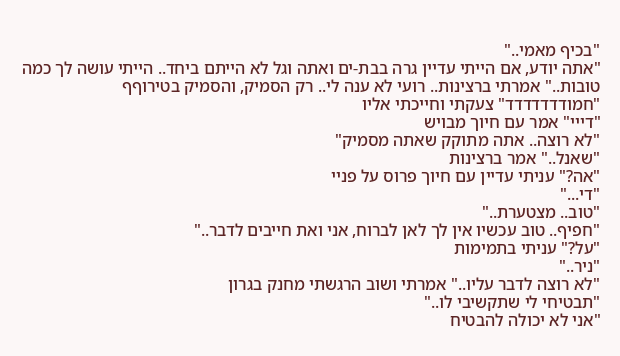"בכיף מאמי.."
"אתה יודע, אם הייתי עדיין גרה בבת-ים ואתה וגל לא הייתם ביחד.. הייתי עושה לך כמה טובות.." אמרתי ברצינות.. רועי לא ענה לי.. רק הסמיק, והסמיק בטירוףף
"חמודדדדדדד" צעקתי וחייכתי אליו
"דייי" אמר עם חיוך מבויש
"לא רוצה.. אתה מתוקק שאתה מסמיק"
"שאנל.." אמר ברצינות
"אה?" עניתי עדיין עם חיוך פרוס על פניי
"די..."
"טוב.. מצטערת.."
"חפיף.. טוב עכשיו אין לך לאן לברוח, אני ואת חייבים לדבר.."
"על?" עניתי בתמימות
"ניר.."
"לא רוצה לדבר עליו.." אמרתי ושוב הרגשתי מחנק בגרון
"תבטיחי לי שתקשיבי לו.."
"אני לא יכולה להבטיח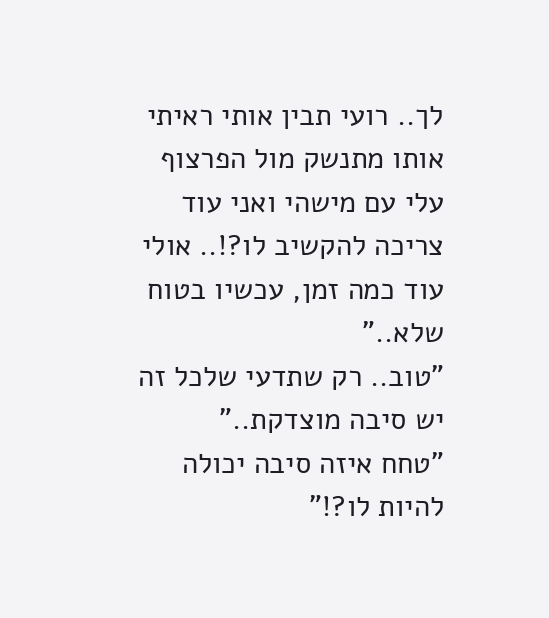לך.. רועי תבין אותי ראיתי אותו מתנשק מול הפרצוף עלי עם מישהי ואני עוד צריכה להקשיב לו?!.. אולי עוד כמה זמן, עכשיו בטוח שלא.."
"טוב.. רק שתדעי שלכל זה יש סיבה מוצדקת.."
"טחח איזה סיבה יכולה להיות לו?!"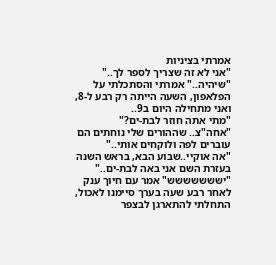אמרתי בציניות
"אני לא זה שצריך לספר לך.."
"שיהיה.." אמרתי והסתכלתי על הפלאפון, השעה הייתה רק רבע ל-8, ואני מתחילה היום ב9..
"מתי אתה חוזר לבת-ים?"
"אחה"צ.. שההורים שלי נוחתים הם עוברים לפה ולוקחים אותי.."
"אה אוקיי..שבוע הבא, בראש השנה בעזרת השם אני באה לבת-ים.."
"יששששששש" אמר עם חיוך ענק
לאחר רבע שעה בערך סיימנו לאכול, התחלתי להתארגן לבצפר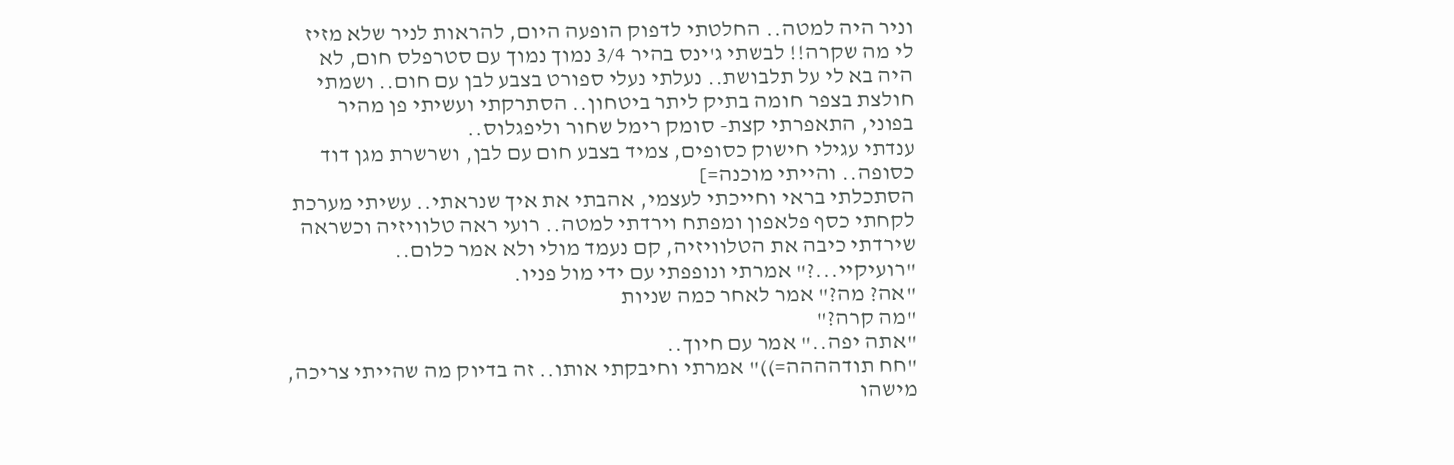וניר היה למטה.. החלטתי לדפוק הופעה היום, להראות לניר שלא מזיז לי מה שקרה!! לבשתי ג'ינס בהיר 3/4 נמוך נמוך עם סטרפלס חום, לא היה בא לי על תלבושת.. נעלתי נעלי ספורט בצבע לבן עם חום.. ושמתי חולצת בצפר חומה בתיק ליתר ביטחון.. הסתרקתי ועשיתי פן מהיר בפוני, התאפרתי קצת- סומק רימל שחור וליפגלוס..
ענדתי עגילי חישוק כסופים, צמיד בצבע חום עם לבן, ושרשרת מגן דוד כסופה.. והייתי מוכנה=]
הסתכלתי בראי וחייכתי לעצמי, אהבתי את איך שנראתי.. עשיתי מערכת לקחתי כסף פלאפון ומפתח וירדתי למטה.. רועי ראה טלוויזיה וכשראה שירדתי כיבה את הטלוויזיה, קם נעמד מולי ולא אמר כלום..
"רועיקיי...?" אמרתי ונופפתי עם ידי מול פניו.
"אה? מה?" אמר לאחר כמה שניות
"מה קרה?"
"אתה יפה.." אמר עם חיוך..
"חח תודהההה=))" אמרתי וחיבקתי אותו.. זה בדיוק מה שהייתי צריכה, מישהו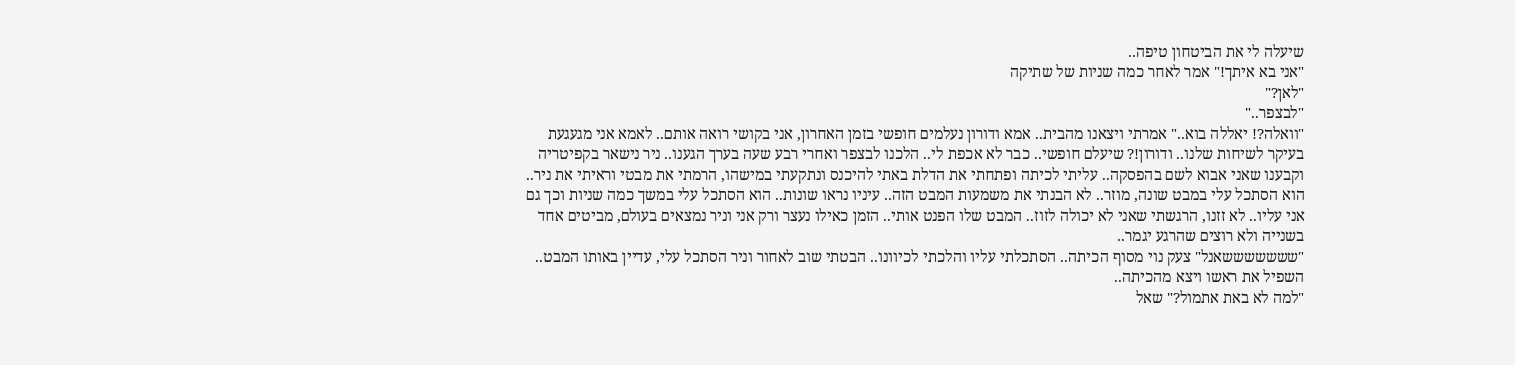שיעלה לי את הביטחון טיפה..
"אני בא איתך!" אמר לאחר כמה שניות של שתיקה
"לאן?"
"לבצפר.."
"וואלה?! יאללה בוא.." אמרתי ויצאנו מהבית.. אמא ודורון נעלמים חופשי בזמן האחרון, אני בקושי רואה אותם.. לאמא אני מגעגעת בעיקר לשיחות שלנו.. ודורון!? שיעלם חופשי.. כבר לא אכפת לי.. הלכנו לבצפר ואחרי רבע שעה בערך הגענו.. ניר נישאר בקפיטריה וקבענו שאני אבוא לשם בהפסקה.. עליתי לכיתה ופתחתי את הדלת באתי להיכנס ונתקעתי במישהו, הרמתי את מבטי וראיתי את ניר.. הוא הסתכל עלי במבט שונה, מוזר.. לא הבנתי את משמעות המבט הזה.. עיניו נראו שונות.. הוא הסתכל עלי במשך כמה שניות וכך גם אני עליו.. לא זזנו, הרגשתי שאני לא יכולה לזוז.. המבט שלו הפנט אותי.. הזמן כאילו נעצר ורק אני וניר נמצאים בעולם, מביטים אחד בשנייה ולא רוצים שהרגע יגמר..
"שששששששאנל" צעק נוי מסוף הכיתה.. הסתכלתי עליו והלכתי לכיוונו.. הבטתי שוב לאחור וניר הסתכל עלי, עדיין באותו המבט.. השפיל את ראשו ויצא מהכיתה..
"למה לא באת אתמול?" שאל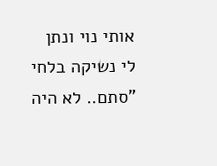אותי נוי ונתן לי נשיקה בלחי
"סתם.. לא היה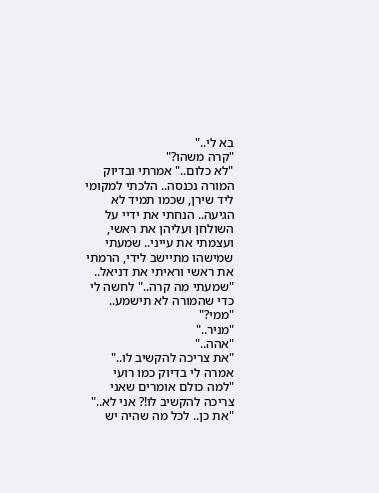בא לי.."
"קרה משהו?"
"לא כלום.." אמרתי ובדיוק המורה נכנסה.. הלכתי למקומי ליד שירן, שכמו תמיד לא הגיעה.. הנחתי את ידיי על השולחן ועליהן את ראשי, ועצמתי את עייני.. שמעתי שמישהו מתיישב לידי, הרמתי את ראשי וראיתי את דניאל..
"שמעתי מה קרה.." לחשה לי כדי שהמורה לא תישמע..
"ממי?"
"מניר.."
"אהה.."
"את צריכה להקשיב לו.." אמרה לי בדיוק כמו רועי
"למה כולם אומרים שאני צריכה להקשיב לו!? אני לא.."
"את כן.. לכל מה שהיה יש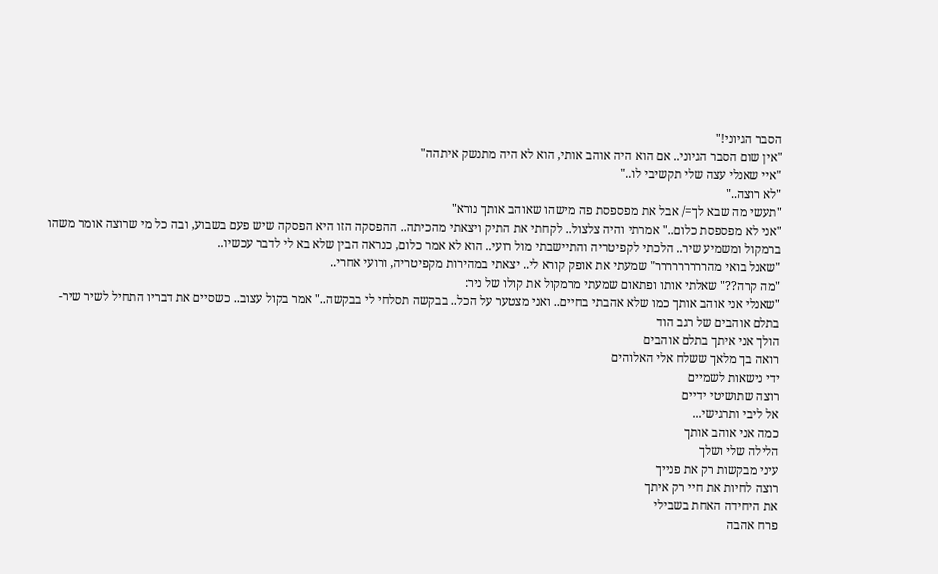הסבר הגיוני!"
"אין שום הסבר הגיוני.. אם הוא היה אוהב אותי, הוא לא היה מתנשק איתהה"
"איי שאנלי עצה שלי תקשיבי לו.."
"לא רוצה.."
"תעשי מה שבא לך=/ אבל את מפספסת פה מישהו שאוהב אותך נורא"
"אני לא מפספסת כלום.." אמרתי והיה צלצול.. לקחתי את התיק ויצאתי מהכיתה.. ההפסקה הזו היא הפסקה שיש פעם בשבוע, ובה כל מי שרוצה אומר משהו ברמקול ומשמיע שיר.. הלכתי לקפיטריה והתיישבתי מול רועי.. הוא לא אמר כלום, כנראה הבין שלא בא לי לדבר עכשיו..
"שאנל בואי מהררררררררר" שמעתי את אופק קורא לי.. יצאתי במהירות מקפיטריה, ורועי אחרי..
"מה קרה??" שאלתי אותו ופתאום שמעתי מרמקול את קולו של ניר:
"שאנלי אני אוהב אותך כמו שלא אהבתי בחיים.. ואני מצטער על הכל.. בבקשה תסלחי לי בבקשה.." אמר בקול עצוב.. כשסיים את דבריו התחיל לשיר שיר- בתלם אוהבים של רגב הוד
הולך אני איתך בתלם אוהבים
רואה בך מלאך ששלח אלי האלוהים
ידי נישאות לשמיים
רוצה שתושיטי ידיים
אל ליבי ותרגישי...
כמה אני אוהב אותך
הלילה שלי ושלך
עיני מבקשות רק את פנייך
רוצה לחיות את חיי רק איתך
את היחידה האחת בשבילי
פרח אהבה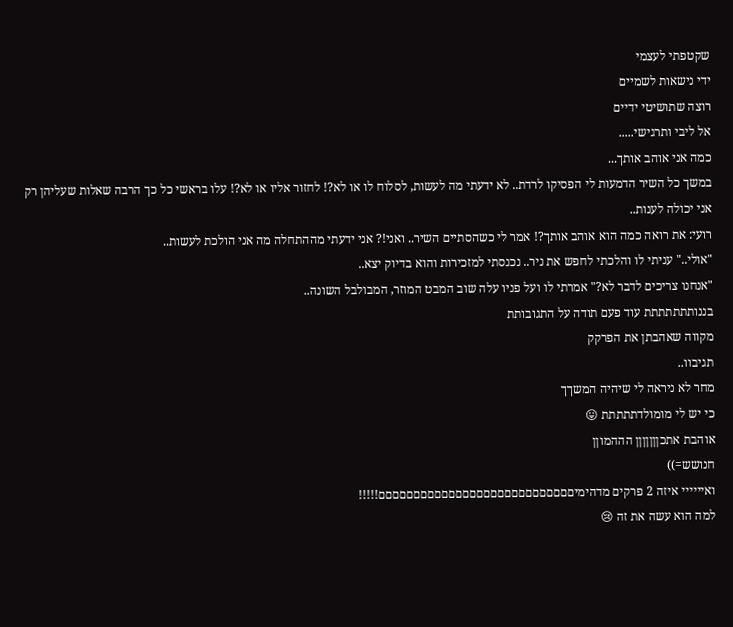שקטפתי לעצמי
ידי נישאות לשמיים
רוצה שתושיטי ידיים
אל ליבי ותרגישי.....
כמה אני אוהב אותך...
במשך כל השיר הדמעות לי הפסיקו לרדת.. לא ידעתי מה לעשות, לסלוח לו או לא?! לחזור אליו או לא?! עלו בראשי כל כך הרבה שאלות שעליהן רק אני יכולה לענות..
רועי: את רואה כמה הוא אוהב אותך?! אמר לי כשהסתיים השיר.. ואני!? אני ידעתי מההתחלה מה אני הולכת לעשות..
"אולי.." עניתי לו והלכתי לחפש את ניר.. נכנסתי למזכירות והוא בדיוק יצא..
"אנחנו צריכים לדבר לא?" אמרתי לו ועל פניו עלה שוב המבט המוזר, המבולבל השונה..
בננותתתתתתת עוד פעם תודה על התגובותת
מקווה שאהבתן את הפרקק
תגיבוו..
מחר לא ניראה לי שיהיה המשךך
כי יש לי מומולדתתתתת 😛
אוהבת אתכןןןןןןן הההמוןן
חנושש=))
ואיייייי איזה 2 פרקים מדהימיםםםםםםםםםםםםםםםםםםםםםםםםםםםם!!!!!
למה הוא עשה את זה 😢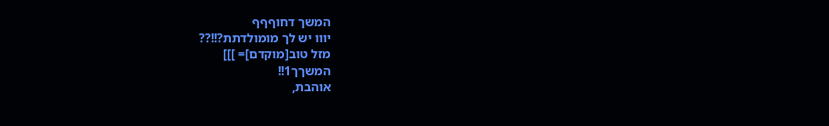המשך דחוףףף
יווו יש לך מומולדתת?!!??
מזל טוב[מוקדם]= ]]]
המשךך1!!
אוהבת,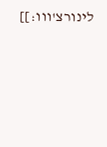לינורצ'ווו:]]